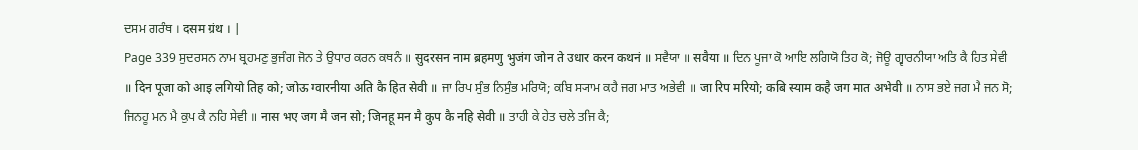ਦਸਮ ਗਰੰਥ । दसम ग्रंथ । |
Page 339 ਸੁਦਰਸਨ ਨਾਮ ਬ੍ਰਹਮਣੁ ਭੁਜੰਗ ਜੋਨ ਤੇ ਉਧਾਰ ਕਰਨ ਕਥਨੰ ॥ सुदरसन नाम ब्रहमणु भुजंग जोन ते उधार करन कथनं ॥ ਸਵੈਯਾ ॥ सवैया ॥ ਦਿਨ ਪੂਜਾ ਕੋ ਆਇ ਲਗਿਯੋ ਤਿਹ ਕੋ; ਜੋਊ ਗ੍ਵਾਰਨੀਯਾ ਅਤਿ ਕੈ ਹਿਤ ਸੇਵੀ ॥ दिन पूजा को आइ लगियो तिह को; जोऊ ग्वारनीया अति कै हित सेवी ॥ ਜਾ ਰਿਪ ਸੁੰਭ ਨਿਸੁੰਭ ਮਰਿਯੋ; ਕਬਿ ਸ੍ਯਾਮ ਕਹੈ ਜਗ ਮਾਤ ਅਭੇਵੀ ॥ जा रिप मरियो; कबि स्याम कहै जग मात अभेवी ॥ ਨਾਸ ਭਏ ਜਗ ਮੈ ਜਨ ਸੋ; ਜਿਨਹੂ ਮਨ ਮੈ ਕੁਪ ਕੈ ਨਹਿ ਸੇਵੀ ॥ नास भए जग मै जन सो; जिनहू मन मै कुप कै नहि सेवी ॥ ਤਾਹੀ ਕੇ ਹੇਤ ਚਲੇ ਤਜਿ ਕੈ;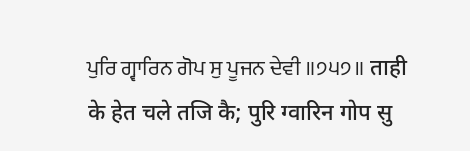ਪੁਰਿ ਗ੍ਵਾਰਿਨ ਗੋਪ ਸੁ ਪੂਜਨ ਦੇਵੀ ॥੭੫੭॥ ताही के हेत चले तजि कै; पुरि ग्वारिन गोप सु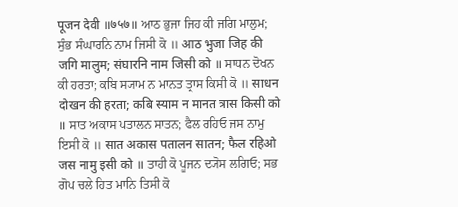पूजन देवी ॥७५७॥ ਆਠ ਭੁਜਾ ਜਿਹ ਕੀ ਜਗਿ ਮਾਲੁਮ; ਸੁੰਭ ਸੰਘਾਰਨਿ ਨਾਮ ਜਿਸੀ ਕੋ ॥ आठ भुजा जिह की जगि मालुम; संघारनि नाम जिसी को ॥ ਸਾਧਨ ਦੋਖਨ ਕੀ ਹਰਤਾ; ਕਬਿ ਸ੍ਯਾਮ ਨ ਮਾਨਤ ਤ੍ਰਾਸ ਕਿਸੀ ਕੋ ॥ साधन दोखन की हरता; कबि स्याम न मानत त्रास किसी को ॥ ਸਾਤ ਅਕਾਸ ਪਤਾਲਨ ਸਾਤਨ; ਫੈਲ ਰਹਿਓ ਜਸ ਨਾਮੁ ਇਸੀ ਕੋ ॥ सात अकास पतालन सातन; फैल रहिओ जस नामु इसी को ॥ ਤਾਹੀ ਕੋ ਪੂਜਨ ਦ੍ਯੋਸ ਲਗਿਓ; ਸਭ ਗੋਪ ਚਲੇ ਹਿਤ ਮਾਨਿ ਤਿਸੀ ਕੋ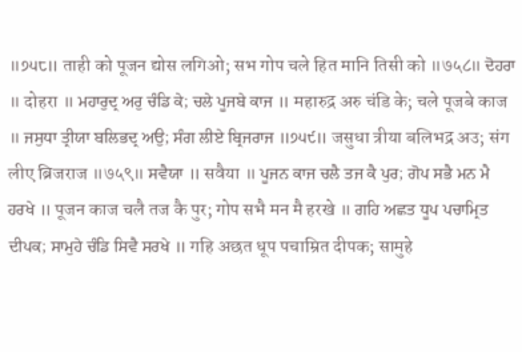॥੭੫੮॥ ताही को पूजन द्योस लगिओ; सभ गोप चले हित मानि तिसी को ॥७५८॥ ਦੋਹਰਾ ॥ दोहरा ॥ ਮਹਾਰੁਦ੍ਰ ਅਰੁ ਚੰਡਿ ਕੇ; ਚਲੇ ਪੂਜਬੇ ਕਾਜ ॥ महारुद्र अरु चंडि के; चले पूजबे काज ॥ ਜਸੁਧਾ ਤ੍ਰੀਯਾ ਬਲਿਭਦ੍ਰ ਅਉ; ਸੰਗ ਲੀਏ ਬ੍ਰਿਜਰਾਜ ॥੭੫੯॥ जसुधा त्रीया बलिभद्र अउ; संग लीए ब्रिजराज ॥७५९॥ ਸਵੈਯਾ ॥ सवैया ॥ ਪੂਜਨ ਕਾਜ ਚਲੈ ਤਜ ਕੈ ਪੁਰ; ਗੋਪ ਸਭੈ ਮਨ ਮੈ ਹਰਖੇ ॥ पूजन काज चलै तज कै पुर; गोप सभै मन मै हरखे ॥ ਗਹਿ ਅਛਤ ਧੂਪ ਪਚਾਮ੍ਰਿਤ ਦੀਪਕ; ਸਾਮੁਹੇ ਚੰਡਿ ਸਿਵੈ ਸਰਖੇ ॥ गहि अछत धूप पचाम्रित दीपक; सामुहे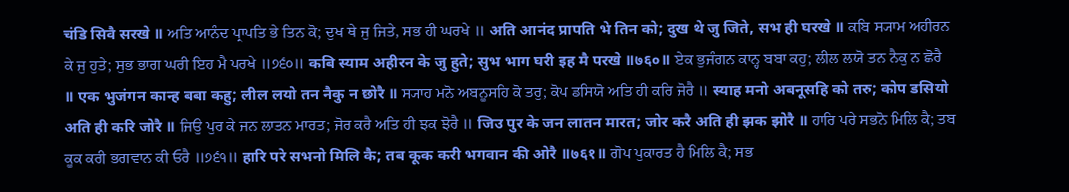चंडि सिवै सरखे ॥ ਅਤਿ ਆਨੰਦ ਪ੍ਰਾਪਤਿ ਭੇ ਤਿਨ ਕੋ; ਦੁਖ ਥੇ ਜੁ ਜਿਤੇ, ਸਭ ਹੀ ਘਰਖੇ ॥ अति आनंद प्रापति भे तिन को; दुख थे जु जिते, सभ ही घरखे ॥ ਕਬਿ ਸ੍ਯਾਮ ਅਹੀਰਨ ਕੇ ਜੁ ਹੁਤੇ; ਸੁਭ ਭਾਗ ਘਰੀ ਇਹ ਮੈ ਪਰਖੇ ॥੭੬੦॥ कबि स्याम अहीरन के जु हुते; सुभ भाग घरी इह मै परखे ॥७६०॥ ਏਕ ਭੁਜੰਗਨ ਕਾਨ੍ਹ ਬਬਾ ਕਹੁ; ਲੀਲ ਲਯੋ ਤਨ ਨੈਕੁ ਨ ਛੋਰੈ ॥ एक भुजंगन कान्ह बबा कहु; लील लयो तन नैकु न छोरै ॥ ਸ੍ਯਾਹ ਮਨੋ ਅਬਨੂਸਹਿ ਕੋ ਤਰੁ; ਕੋਪ ਡਸਿਯੋ ਅਤਿ ਹੀ ਕਰਿ ਜੋਰੈ ॥ स्याह मनो अबनूसहि को तरु; कोप डसियो अति ही करि जोरै ॥ ਜਿਉ ਪੁਰ ਕੇ ਜਨ ਲਾਤਨ ਮਾਰਤ; ਜੋਰ ਕਰੈ ਅਤਿ ਹੀ ਝਕ ਝੋਰੈ ॥ जिउ पुर के जन लातन मारत; जोर करै अति ही झक झोरै ॥ ਹਾਰਿ ਪਰੇ ਸਭਨੋ ਮਿਲਿ ਕੈ; ਤਬ ਕੂਕ ਕਰੀ ਭਗਵਾਨ ਕੀ ਓਰੈ ॥੭੬੧॥ हारि परे सभनो मिलि कै; तब कूक करी भगवान की ओरै ॥७६१॥ ਗੋਪ ਪੁਕਾਰਤ ਹੈ ਮਿਲਿ ਕੈ; ਸਭ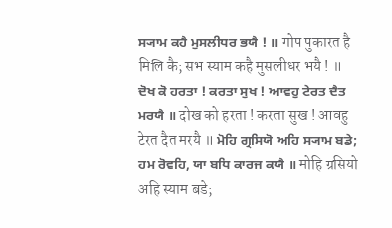ਸ੍ਯਾਮ ਕਹੈ ਮੁਸਲੀਧਰ ਭਯੈ ! ॥ गोप पुकारत है मिलि कै; सभ स्याम कहै मुसलीधर भयै ! ॥ ਦੋਖ ਕੋ ਹਰਤਾ ! ਕਰਤਾ ਸੁਖ ! ਆਵਹੁ ਟੇਰਤ ਦੈਤ ਮਰਯੈ ॥ दोख को हरता ! करता सुख ! आवहु टेरत दैत मरयै ॥ ਮੋਹਿ ਗ੍ਰਸਿਯੋ ਅਹਿ ਸ੍ਯਾਮ ਬਡੇ; ਹਮ ਰੋਵਹਿ, ਯਾ ਬਧਿ ਕਾਰਜ ਕਯੈ ॥ मोहि ग्रसियो अहि स्याम बडे;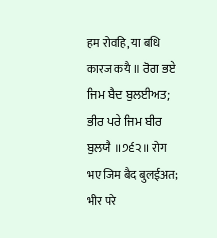हम रोवहि, या बधि कारज कयै ॥ ਰੋਗ ਭਏ ਜਿਮ ਬੈਦ ਬੁਲਈਅਤ; ਭੀਰ ਪਰੇ ਜਿਮ ਬੀਰ ਬੁਲਯੈ ॥੭੬੨॥ रोग भए जिम बैद बुलईअत; भीर परे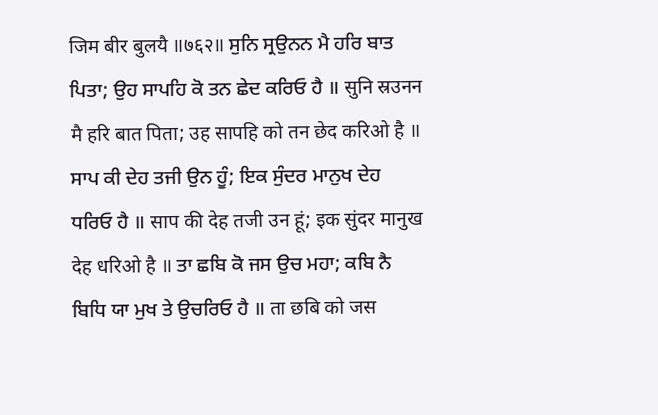जिम बीर बुलयै ॥७६२॥ ਸੁਨਿ ਸ੍ਰਉਨਨ ਮੈ ਹਰਿ ਬਾਤ ਪਿਤਾ; ਉਹ ਸਾਪਹਿ ਕੋ ਤਨ ਛੇਦ ਕਰਿਓ ਹੈ ॥ सुनि स्रउनन मै हरि बात पिता; उह सापहि को तन छेद करिओ है ॥ ਸਾਪ ਕੀ ਦੇਹ ਤਜੀ ਉਨ ਹੂੰ; ਇਕ ਸੁੰਦਰ ਮਾਨੁਖ ਦੇਹ ਧਰਿਓ ਹੈ ॥ साप की देह तजी उन हूं; इक सुंदर मानुख देह धरिओ है ॥ ਤਾ ਛਬਿ ਕੋ ਜਸ ਉਚ ਮਹਾ; ਕਬਿ ਨੈ ਬਿਧਿ ਯਾ ਮੁਖ ਤੇ ਉਚਰਿਓ ਹੈ ॥ ता छबि को जस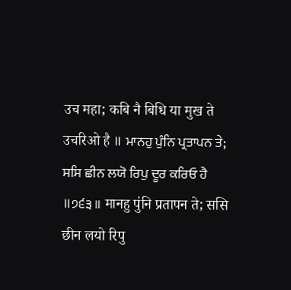उच महा; कबि नै बिधि या मुख ते उचरिओ है ॥ ਮਾਨਹੁ ਪੁੰਨਿ ਪ੍ਰਤਾਪਨ ਤੇ; ਸਸਿ ਛੀਨ ਲਯੋ ਰਿਪੁ ਦੂਰ ਕਰਿਓ ਹੈ ॥੭੬੩॥ मानहु पुंनि प्रतापन ते; ससि छीन लयो रिपु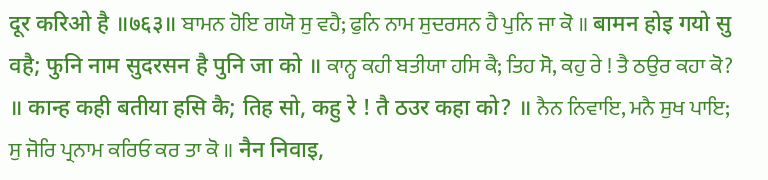दूर करिओ है ॥७६३॥ ਬਾਮਨ ਹੋਇ ਗਯੋ ਸੁ ਵਹੈ; ਫੁਨਿ ਨਾਮ ਸੁਦਰਸਨ ਹੈ ਪੁਨਿ ਜਾ ਕੋ ॥ बामन होइ गयो सु वहै; फुनि नाम सुदरसन है पुनि जा को ॥ ਕਾਨ੍ਹ ਕਹੀ ਬਤੀਯਾ ਹਸਿ ਕੈ; ਤਿਹ ਸੋ, ਕਹੁ ਰੇ ! ਤੈ ਠਉਰ ਕਹਾ ਕੋ? ॥ कान्ह कही बतीया हसि कै; तिह सो, कहु रे ! तै ठउर कहा को? ॥ ਨੈਨ ਨਿਵਾਇ, ਮਨੈ ਸੁਖ ਪਾਇ; ਸੁ ਜੋਰਿ ਪ੍ਰਨਾਮ ਕਰਿਓ ਕਰ ਤਾ ਕੋ ॥ नैन निवाइ,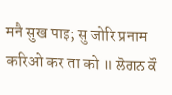मनै सुख पाइ; सु जोरि प्रनाम करिओ कर ता को ॥ ਲੋਗਨ ਕੌ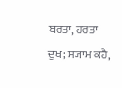ਬਰਤਾ, ਹਰਤਾ ਦੁਖ; ਸ੍ਯਾਮ ਕਹੈ,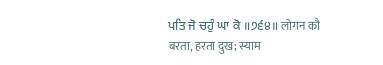ਪਤਿ ਜੋ ਚਹੁੰ ਘਾ ਕੋ ॥੭੬੪॥ लोगन कौ बरता, हरता दुख; स्याम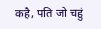कहै, पति जो चहुं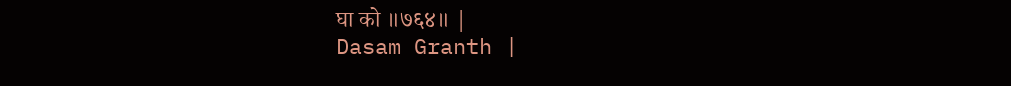घा को ॥७६४॥ |
Dasam Granth |